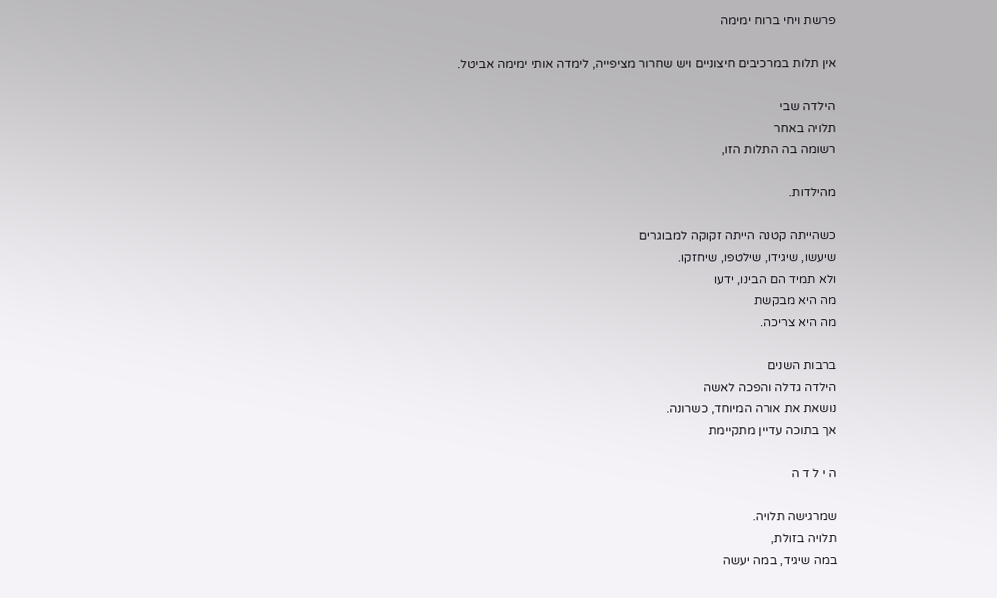פרשת ויחי ברוח ימימה

אין תלות במרכיבים חיצוניים ויש שחרור מציפייה, לימדה אותי ימימה אביטל.

הילדה שבי
תלויה באחר
רשומה בה התלות הזו,

מהילדות.

כשהייתה קטנה הייתה זקוקה למבוגרים
שיעשו, שיגידו, שילטפו, שיחזקו.
ולא תמיד הם הבינו, ידעו
מה היא מבקשת
מה היא צריכה.

ברבות השנים
הילדה גדלה והפכה לאשה
נושאת את אורה המיוחד, כשרונה.
אך בתוכה עדיין מתקיימת

ה י ל ד ה

שמרגישה תלויה.
תלויה בזולת,
במה שיגיד, במה יעשה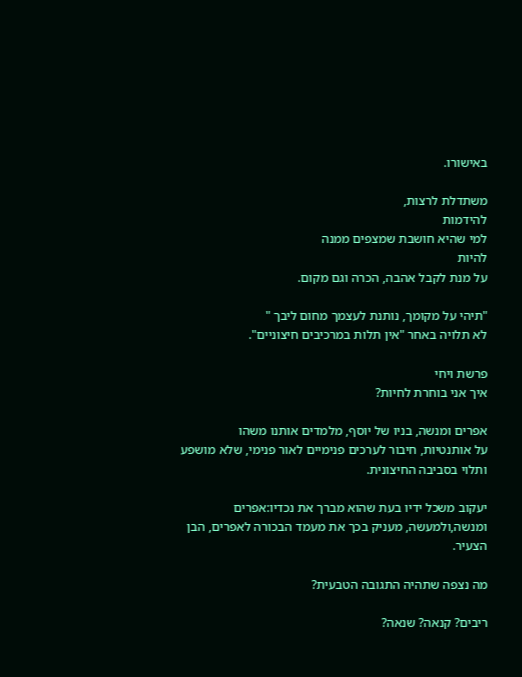באישורו.

משתדלת לרצות,
להידמות
למי שהיא חושבת שמצפים ממנה
להיות
על מנת לקבל אהבה, הכרה וגם מקום.

"תיהי על מקומך, נותנת לעצמך מחום ליבך "
לא תלויה באחר "אין תלות במרכיבים חיצוניים".

פרשת ויחי
איך אני בוחרת לחיות?

אפרים ומנשה, בניו של יוסף, מלמדים אותנו משהו
על אותנטיות, חיבור לערכים פנימיים לאור פנימי, שלא מושפע ותלוי בסביבה החיצונית.

יעקוב משכל ידיו בעת שהוא מברך את נכדיו:אפרים ומנשה,ולמעשה, מעניק בכך את מעמד הבכורה לאפרים, הבן הצעיר.

מה נצפה שתהיה התגובה הטבעית?

ריבים? קנאה? שנאה?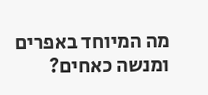מה המיוחד באפרים ומנשה כאחים?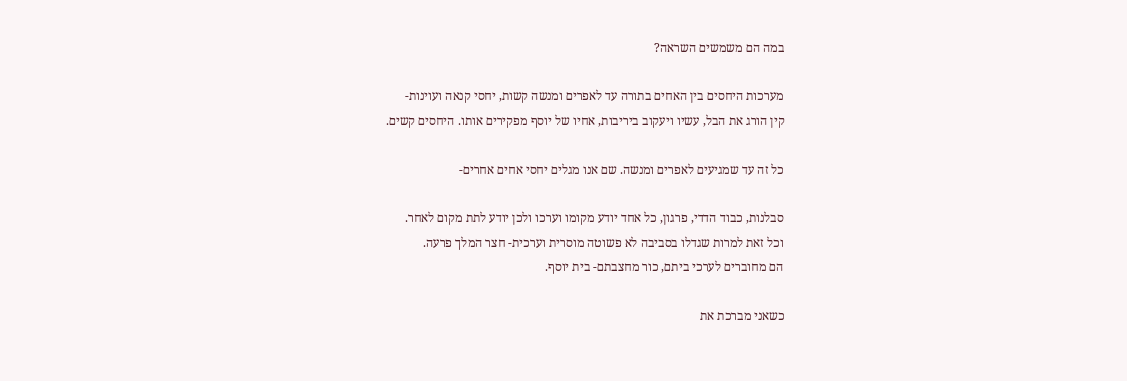במה הם משמשים השראה?

מערכות היחסים בין האחים בתורה עד לאפרים ומנשה קשות, יחסי קנאה ועוינות-
קין הורג את הבל, עשיו ויעקוב ביריבות, אחיו של יוסף מפקירים אותו. היחסים קשים.

כל זה עד שמגיעים לאפרים ומנשה. שם אנו מגלים יחסי אחים אחרים-

סבלנות, כבוד הדדי, פרגון, כל אחד יודע מקומו וערכו ולכן יודע לתת מקום לאחר.
וכל זאת למרות שגדלו בסביבה לא פשוטה מוסרית וערכית- חצר המלך פרעה.
הם מחוברים לערכי ביתם, כור מחצבתם- בית יוסף.

כשאני מברכת את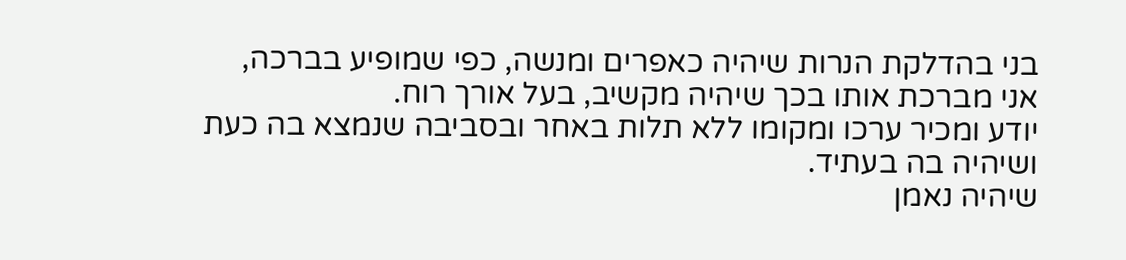בני בהדלקת הנרות שיהיה כאפרים ומנשה, כפי שמופיע בברכה, אני מברכת אותו בכך שיהיה מקשיב, בעל אורך רוח.
יודע ומכיר ערכו ומקומו ללא תלות באחר ובסביבה שנמצא בה כעת ושיהיה בה בעתיד.
שיהיה נאמן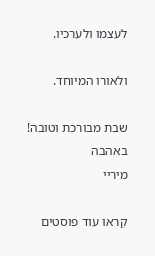לעצמו ולערכיו.

ולאורו המיוחד.

שבת מבורכת וטובה!
באהבה
מיריי

קִראוּ עוד פוסטים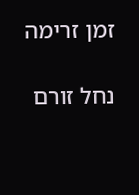זמן זרימה

נחל זורם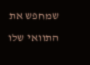שמחפש את התוואי שלו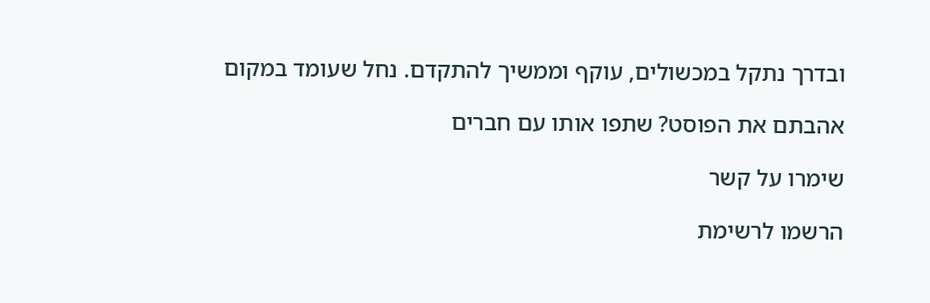ובדרך נתקל במכשולים, עוקף וממשיך להתקדם. נחל שעומד במקום

אהבתם את הפוסט? שתפו אותו עם חברים

שימרו על קשר

הרשמו לרשימת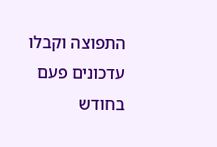התפוצה וקבלו עדכונים פעם בחודש